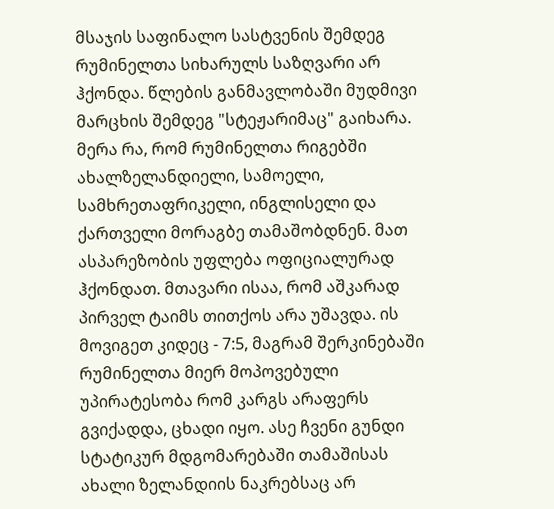მსაჯის საფინალო სასტვენის შემდეგ რუმინელთა სიხარულს საზღვარი არ ჰქონდა. წლების განმავლობაში მუდმივი მარცხის შემდეგ "სტეჟარიმაც" გაიხარა. მერა რა, რომ რუმინელთა რიგებში ახალზელანდიელი, სამოელი, სამხრეთაფრიკელი, ინგლისელი და ქართველი მორაგბე თამაშობდნენ. მათ ასპარეზობის უფლება ოფიციალურად ჰქონდათ. მთავარი ისაა, რომ აშკარად
პირველ ტაიმს თითქოს არა უშავდა. ის მოვიგეთ კიდეც - 7:5, მაგრამ შერკინებაში რუმინელთა მიერ მოპოვებული უპირატესობა რომ კარგს არაფერს გვიქადდა, ცხადი იყო. ასე ჩვენი გუნდი სტატიკურ მდგომარებაში თამაშისას ახალი ზელანდიის ნაკრებსაც არ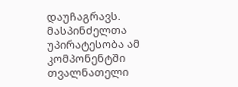დაუჩაგრავს.
მასპინძელთა უპირატესობა ამ კომპონენტში თვალნათელი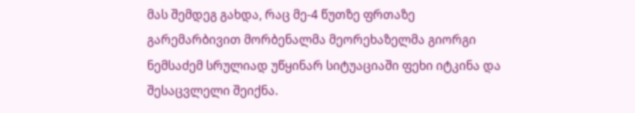მას შემდეგ გახდა, რაც მე-4 წუთზე ფრთაზე გარემარბივით მორბენალმა მეორეხაზელმა გიორგი ნემსაძემ სრულიად უწყინარ სიტუაციაში ფეხი იტკინა და შესაცვლელი შეიქნა.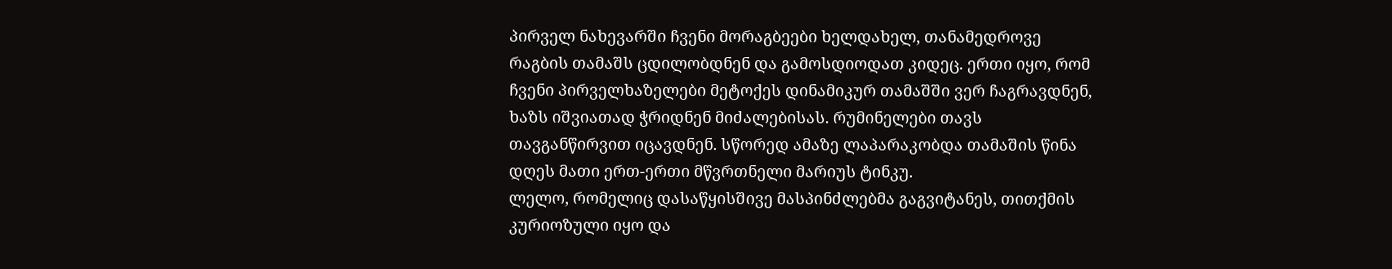პირველ ნახევარში ჩვენი მორაგბეები ხელდახელ, თანამედროვე რაგბის თამაშს ცდილობდნენ და გამოსდიოდათ კიდეც. ერთი იყო, რომ ჩვენი პირველხაზელები მეტოქეს დინამიკურ თამაშში ვერ ჩაგრავდნენ, ხაზს იშვიათად ჭრიდნენ მიძალებისას. რუმინელები თავს თავგანწირვით იცავდნენ. სწორედ ამაზე ლაპარაკობდა თამაშის წინა დღეს მათი ერთ-ერთი მწვრთნელი მარიუს ტინკუ.
ლელო, რომელიც დასაწყისშივე მასპინძლებმა გაგვიტანეს, თითქმის კურიოზული იყო და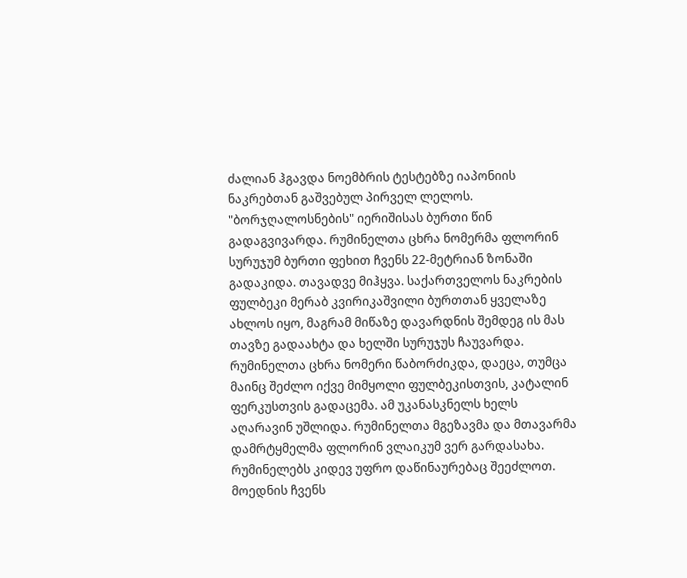ძალიან ჰგავდა ნოემბრის ტესტებზე იაპონიის ნაკრებთან გაშვებულ პირველ ლელოს.
"ბორჯღალოსნების" იერიშისას ბურთი წინ გადაგვივარდა. რუმინელთა ცხრა ნომერმა ფლორინ სურუჯუმ ბურთი ფეხით ჩვენს 22-მეტრიან ზონაში გადაკიდა. თავადვე მიჰყვა. საქართველოს ნაკრების ფულბეკი მერაბ კვირიკაშვილი ბურთთან ყველაზე ახლოს იყო, მაგრამ მიწაზე დავარდნის შემდეგ ის მას თავზე გადაახტა და ხელში სურუჯუს ჩაუვარდა. რუმინელთა ცხრა ნომერი წაბორძიკდა, დაეცა, თუმცა მაინც შეძლო იქვე მიმყოლი ფულბეკისთვის, კატალინ ფერკუსთვის გადაცემა. ამ უკანასკნელს ხელს აღარავინ უშლიდა. რუმინელთა მგეზავმა და მთავარმა დამრტყმელმა ფლორინ ვლაიკუმ ვერ გარდასახა.
რუმინელებს კიდევ უფრო დაწინაურებაც შეეძლოთ. მოედნის ჩვენს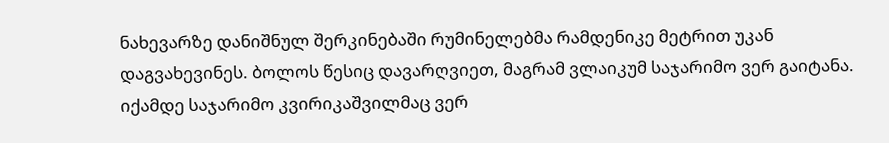ნახევარზე დანიშნულ შერკინებაში რუმინელებმა რამდენიკე მეტრით უკან დაგვახევინეს. ბოლოს წესიც დავარღვიეთ, მაგრამ ვლაიკუმ საჯარიმო ვერ გაიტანა.
იქამდე საჯარიმო კვირიკაშვილმაც ვერ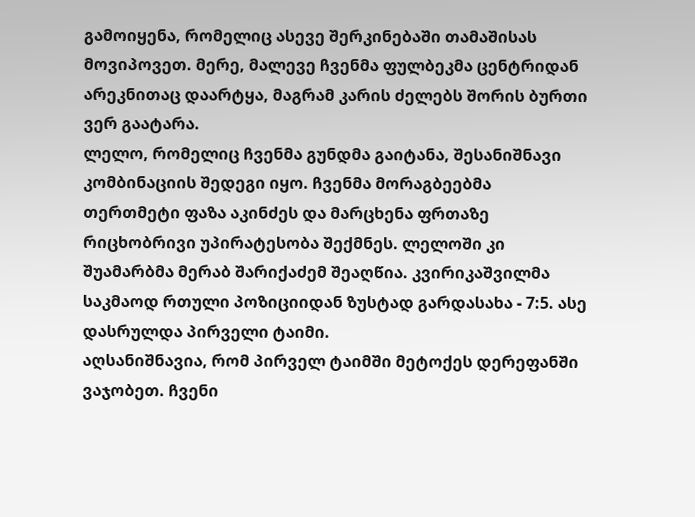გამოიყენა, რომელიც ასევე შერკინებაში თამაშისას მოვიპოვეთ. მერე, მალევე ჩვენმა ფულბეკმა ცენტრიდან არეკნითაც დაარტყა, მაგრამ კარის ძელებს შორის ბურთი ვერ გაატარა.
ლელო, რომელიც ჩვენმა გუნდმა გაიტანა, შესანიშნავი კომბინაციის შედეგი იყო. ჩვენმა მორაგბეებმა თერთმეტი ფაზა აკინძეს და მარცხენა ფრთაზე რიცხობრივი უპირატესობა შექმნეს. ლელოში კი შუამარბმა მერაბ შარიქაძემ შეაღწია. კვირიკაშვილმა საკმაოდ რთული პოზიციიდან ზუსტად გარდასახა - 7:5. ასე დასრულდა პირველი ტაიმი.
აღსანიშნავია, რომ პირველ ტაიმში მეტოქეს დერეფანში ვაჯობეთ. ჩვენი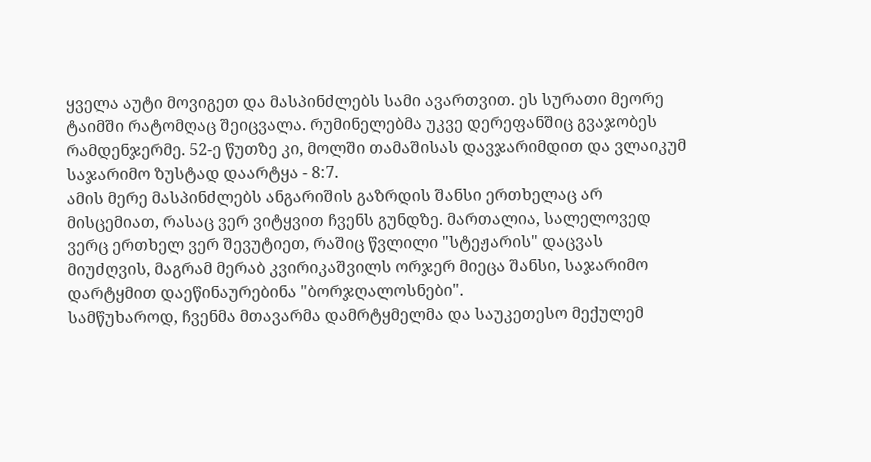ყველა აუტი მოვიგეთ და მასპინძლებს სამი ავართვით. ეს სურათი მეორე ტაიმში რატომღაც შეიცვალა. რუმინელებმა უკვე დერეფანშიც გვაჯობეს რამდენჯერმე. 52-ე წუთზე კი, მოლში თამაშისას დავჯარიმდით და ვლაიკუმ საჯარიმო ზუსტად დაარტყა - 8:7.
ამის მერე მასპინძლებს ანგარიშის გაზრდის შანსი ერთხელაც არ მისცემიათ, რასაც ვერ ვიტყვით ჩვენს გუნდზე. მართალია, სალელოვედ ვერც ერთხელ ვერ შევუტიეთ, რაშიც წვლილი "სტეჟარის" დაცვას მიუძღვის, მაგრამ მერაბ კვირიკაშვილს ორჯერ მიეცა შანსი, საჯარიმო დარტყმით დაეწინაურებინა "ბორჯღალოსნები".
სამწუხაროდ, ჩვენმა მთავარმა დამრტყმელმა და საუკეთესო მექულემ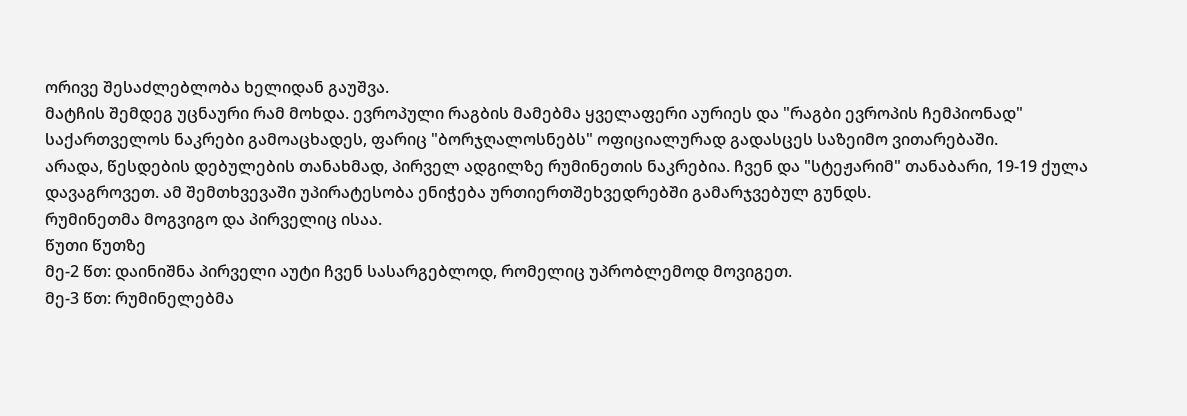ორივე შესაძლებლობა ხელიდან გაუშვა.
მატჩის შემდეგ უცნაური რამ მოხდა. ევროპული რაგბის მამებმა ყველაფერი აურიეს და "რაგბი ევროპის ჩემპიონად" საქართველოს ნაკრები გამოაცხადეს, ფარიც "ბორჯღალოსნებს" ოფიციალურად გადასცეს საზეიმო ვითარებაში.
არადა, წესდების დებულების თანახმად, პირველ ადგილზე რუმინეთის ნაკრებია. ჩვენ და "სტეჟარიმ" თანაბარი, 19-19 ქულა დავაგროვეთ. ამ შემთხვევაში უპირატესობა ენიჭება ურთიერთშეხვედრებში გამარჯვებულ გუნდს.
რუმინეთმა მოგვიგო და პირველიც ისაა.
წუთი წუთზე
მე-2 წთ: დაინიშნა პირველი აუტი ჩვენ სასარგებლოდ, რომელიც უპრობლემოდ მოვიგეთ.
მე-3 წთ: რუმინელებმა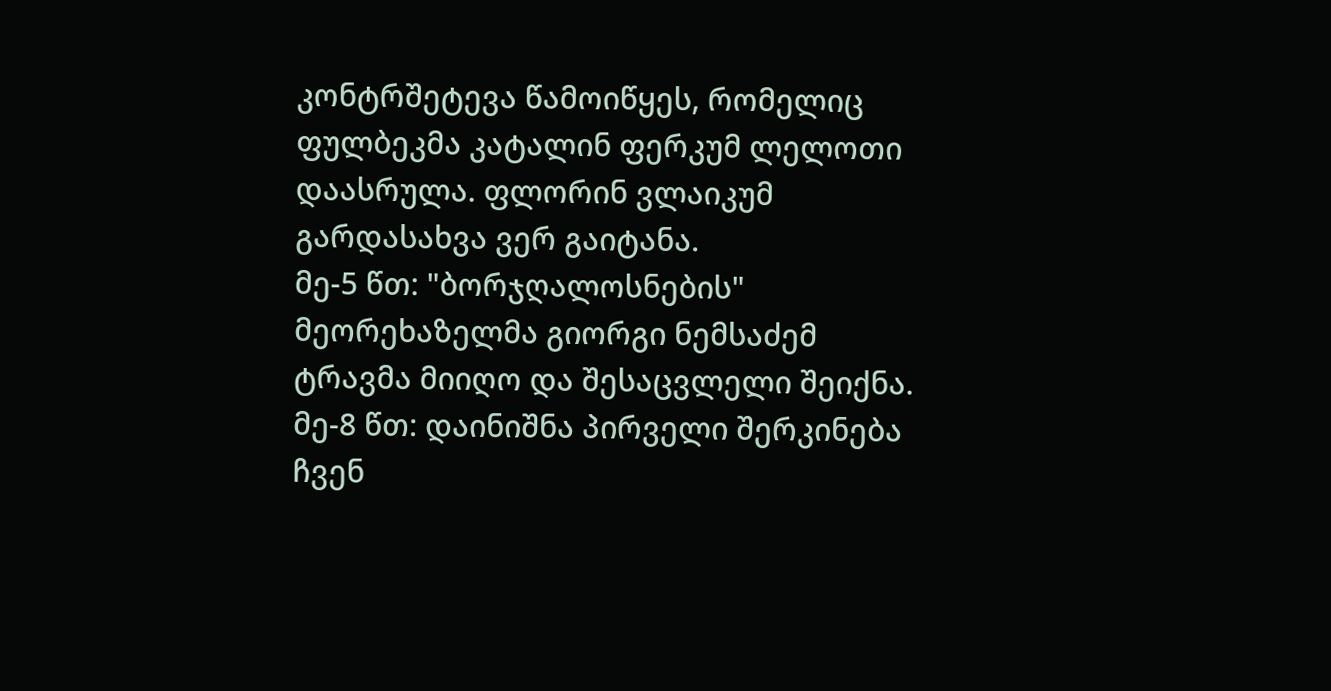კონტრშეტევა წამოიწყეს, რომელიც ფულბეკმა კატალინ ფერკუმ ლელოთი დაასრულა. ფლორინ ვლაიკუმ გარდასახვა ვერ გაიტანა.
მე-5 წთ: "ბორჯღალოსნების" მეორეხაზელმა გიორგი ნემსაძემ ტრავმა მიიღო და შესაცვლელი შეიქნა.
მე-8 წთ: დაინიშნა პირველი შერკინება ჩვენ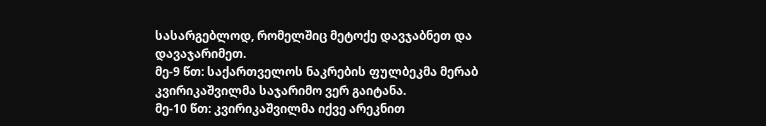სასარგებლოდ, რომელშიც მეტოქე დავჯაბნეთ და დავაჯარიმეთ.
მე-9 წთ: საქართველოს ნაკრების ფულბეკმა მერაბ კვირიკაშვილმა საჯარიმო ვერ გაიტანა.
მე-10 წთ: კვირიკაშვილმა იქვე არეკნით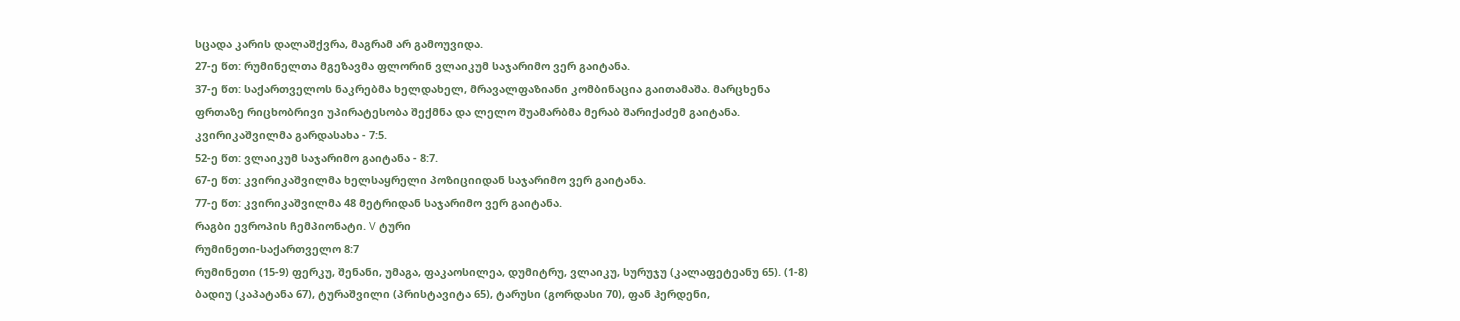სცადა კარის დალაშქვრა, მაგრამ არ გამოუვიდა.
27-ე წთ: რუმინელთა მგეზავმა ფლორინ ვლაიკუმ საჯარიმო ვერ გაიტანა.
37-ე წთ: საქართველოს ნაკრებმა ხელდახელ, მრავალფაზიანი კომბინაცია გაითამაშა. მარცხენა ფრთაზე რიცხობრივი უპირატესობა შექმნა და ლელო შუამარბმა მერაბ შარიქაძემ გაიტანა. კვირიკაშვილმა გარდასახა - 7:5.
52-ე წთ: ვლაიკუმ საჯარიმო გაიტანა - 8:7.
67-ე წთ: კვირიკაშვილმა ხელსაყრელი პოზიციიდან საჯარიმო ვერ გაიტანა.
77-ე წთ: კვირიკაშვილმა 48 მეტრიდან საჯარიმო ვერ გაიტანა.
რაგბი ევროპის ჩემპიონატი. V ტური
რუმინეთი-საქართველო 8:7
რუმინეთი (15-9) ფერკუ, შენანი, უმაგა, ფაკაოსილეა, დუმიტრუ, ვლაიკუ, სურუჯუ (კალაფეტეანუ 65). (1-8) ბადიუ (კაპატანა 67), ტურაშვილი (პრისტავიტა 65), ტარუსი (გორდასი 70), ფან ჰერდენი,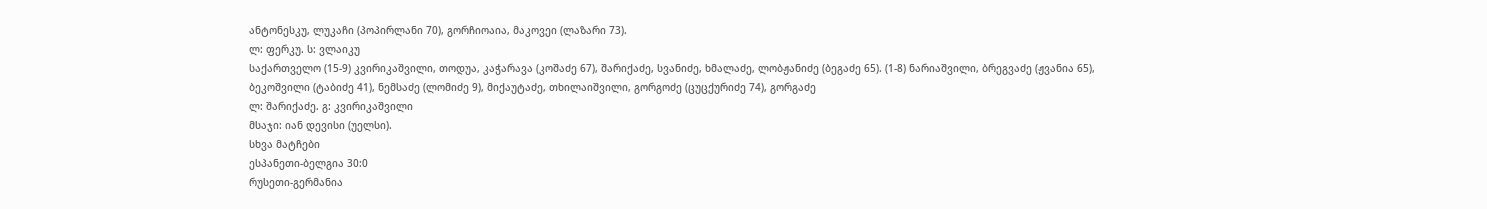ანტონესკუ, ლუკაჩი (პოპირლანი 70), გორჩიოაია, მაკოვეი (ლაზარი 73).
ლ: ფერკუ. ს: ვლაიკუ
საქართველო (15-9) კვირიკაშვილი, თოდუა, კაჭარავა (კოშაძე 67), შარიქაძე, სვანიძე, ხმალაძე, ლობჟანიძე (ბეგაძე 65). (1-8) ნარიაშვილი, ბრეგვაძე (ჟვანია 65), ბეკოშვილი (ტაბიძე 41), ნემსაძე (ლომიძე 9), მიქაუტაძე, თხილაიშვილი, გორგოძე (ცუცქურიძე 74), გორგაძე
ლ: შარიქაძე. გ: კვირიკაშვილი
მსაჯი: იან დევისი (უელსი).
სხვა მატჩები
ესპანეთი-ბელგია 30:0
რუსეთი-გერმანია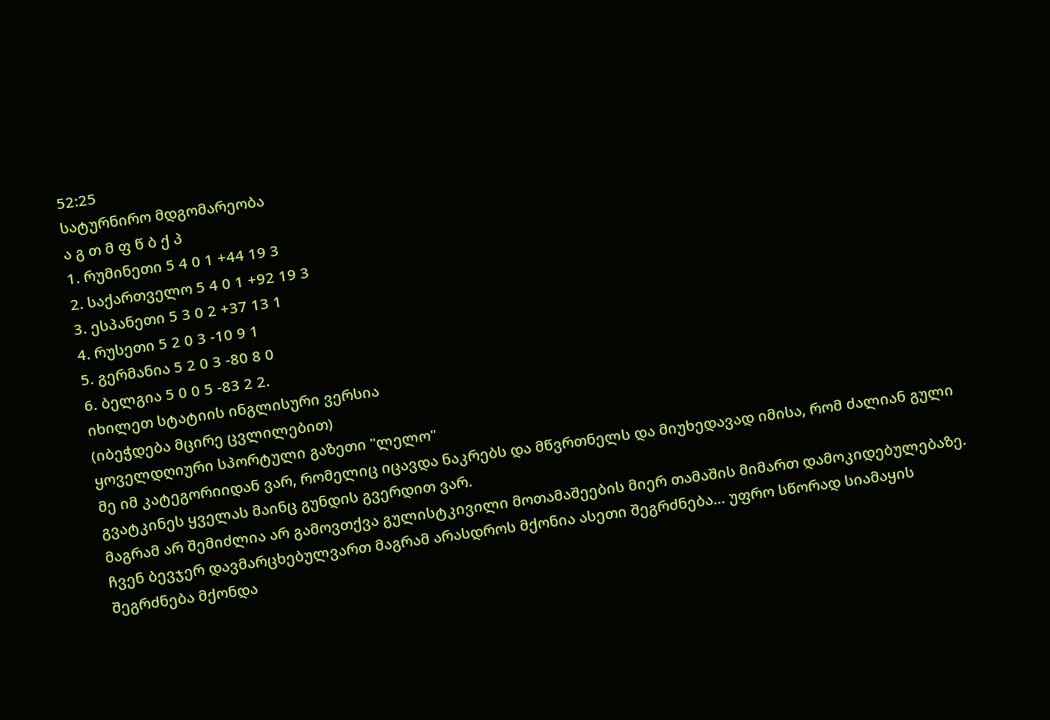52:25
სატურნირო მდგომარეობა
ა გ თ მ ფ წ ბ ქ პ
1. რუმინეთი 5 4 0 1 +44 19 3
2. საქართველო 5 4 0 1 +92 19 3
3. ესპანეთი 5 3 0 2 +37 13 1
4. რუსეთი 5 2 0 3 -10 9 1
5. გერმანია 5 2 0 3 -80 8 0
6. ბელგია 5 0 0 5 -83 2 2.
იხილეთ სტატიის ინგლისური ვერსია
(იბეჭდება მცირე ცვლილებით)
ყოველდღიური სპორტული გაზეთი "ლელო"
მე იმ კატეგორიიდან ვარ, რომელიც იცავდა ნაკრებს და მწვრთნელს და მიუხედავად იმისა, რომ ძალიან გული გვატკინეს ყველას მაინც გუნდის გვერდით ვარ.
მაგრამ არ შემიძლია არ გამოვთქვა გულისტკივილი მოთამაშეების მიერ თამაშის მიმართ დამოკიდებულებაზე. ჩვენ ბევჯერ დავმარცხებულვართ მაგრამ არასდროს მქონია ასეთი შეგრძნება... უფრო სწორად სიამაყის შეგრძნება მქონდა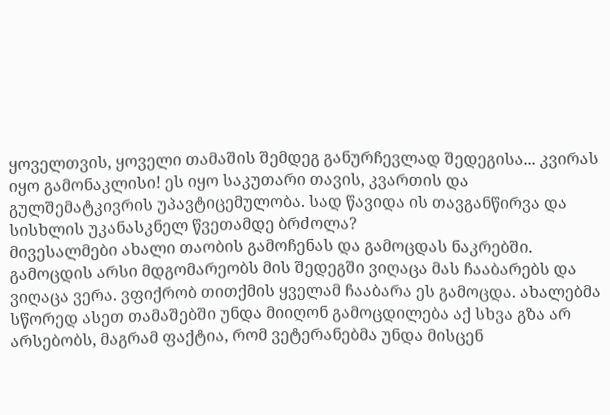ყოველთვის, ყოველი თამაშის შემდეგ განურჩევლად შედეგისა... კვირას იყო გამონაკლისი! ეს იყო საკუთარი თავის, კვართის და გულშემატკივრის უპავტიცემულობა. სად წავიდა ის თავგანწირვა და სისხლის უკანასკნელ წვეთამდე ბრძოლა?
მივესალმები ახალი თაობის გამოჩენას და გამოცდას ნაკრებში. გამოცდის არსი მდგომარეობს მის შედეგში ვიღაცა მას ჩააბარებს და ვიღაცა ვერა. ვფიქრობ თითქმის ყველამ ჩააბარა ეს გამოცდა. ახალებმა სწორედ ასეთ თამაშებში უნდა მიიღონ გამოცდილება აქ სხვა გზა არ არსებობს, მაგრამ ფაქტია, რომ ვეტერანებმა უნდა მისცენ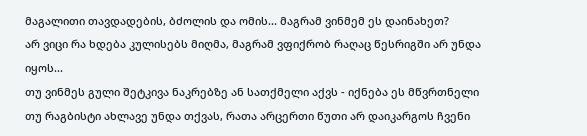მაგალითი თავდადების, ბძოლის და ომის... მაგრამ ვინმემ ეს დაინახეთ?
არ ვიცი რა ხდება კულისებს მიღმა, მაგრამ ვფიქრობ რაღაც წესრიგში არ უნდა იყოს...
თუ ვინმეს გული შეტკივა ნაკრებზე ან სათქმელი აქვს - იქნება ეს მწვრთნელი თუ რაგბისტი ახლავე უნდა თქვას, რათა არცერთი წუთი არ დაიკარგოს ჩვენი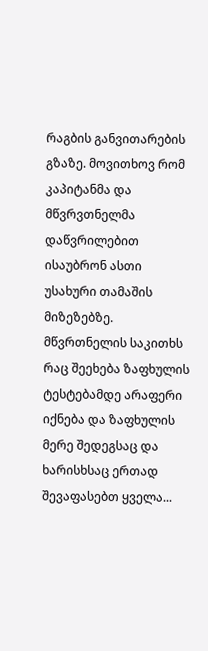რაგბის განვითარების გზაზე. მოვითხოვ რომ კაპიტანმა და მწვრვთნელმა დაწვრილებით ისაუბრონ ასთი უსახური თამაშის მიზეზებზე.
მწვრთნელის საკითხს რაც შეეხება ზაფხულის ტესტებამდე არაფერი იქნება და ზაფხულის მერე შედეგსაც და ხარისხსაც ერთად შევაფასებთ ყველა...